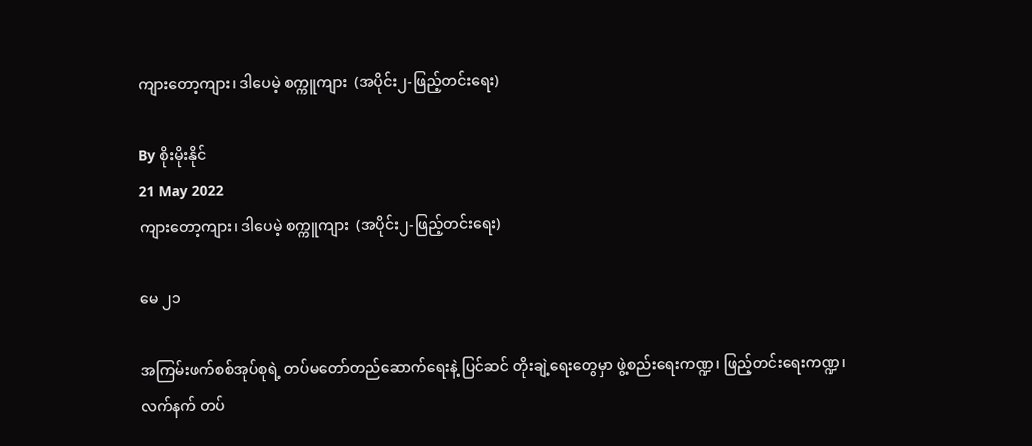ကျားတော့ကျား၊ ဒါပေမဲ့ စက္ကူကျား  (အပိုင်း၂-ဖြည့်တင်းရေး)

By စိုးမိုးနိုင်
21 May 2022
ကျားတော့ကျား၊ ဒါပေမဲ့ စက္ကူကျား  (အပိုင်း၂-ဖြည့်တင်းရေး)

မေ ၂၁

အကြမ်းဖက်စစ်အုပ်စုရဲ့ တပ်မတော်တည်ဆောက်ရေးနဲ့ ပြင်ဆင် တိုးချဲ့ရေးတွေမှာ ဖွဲ့စည်းရေးကဏ္ဍ၊ ဖြည့်တင်းရေးကဏ္ဍ၊ လက်နက် တပ်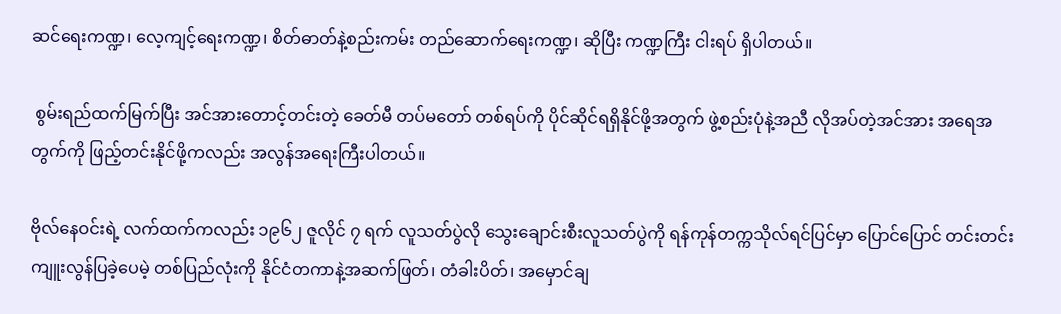ဆင်ရေးကဏ္ဍ၊ လေ့ကျင့်ရေးကဏ္ဍ၊ စိတ်ဓာတ်နဲ့စည်းကမ်း တည်ဆောက်ရေးကဏ္ဍ၊ ဆိုပြီး ကဏ္ဍကြီး ငါးရပ် ရှိပါတယ်။

 စွမ်းရည်ထက်မြက်ပြီး အင်အားတောင့်တင်းတဲ့ ခေတ်မီ တပ်မတော် တစ်ရပ်ကို ပိုင်ဆိုင်ရရှိနိုင်ဖို့အတွက် ဖွဲ့စည်းပုံနဲ့အညီ လိုအပ်တဲ့အင်အား အရေအတွက်ကို ဖြည့်တင်းနိုင်ဖို့ကလည်း အလွန်အရေးကြီးပါတယ်။

ဗိုလ်နေဝင်းရဲ့ လက်ထက်ကလည်း ၁၉၆၂ ဇူလိုင် ၇ ရက် လူသတ်ပွဲလို သွေးချောင်းစီးလူသတ်ပွဲကို ရန်ကုန်တက္ကသိုလ်ရင်ပြင်မှာ ပြောင်ပြောင် တင်းတင်း ကျူးလွန်ပြခဲ့ပေမဲ့ တစ်ပြည်လုံးကို နိုင်ငံတကာနဲ့အဆက်ဖြတ်၊ တံခါးပိတ်၊ အမှောင်ချ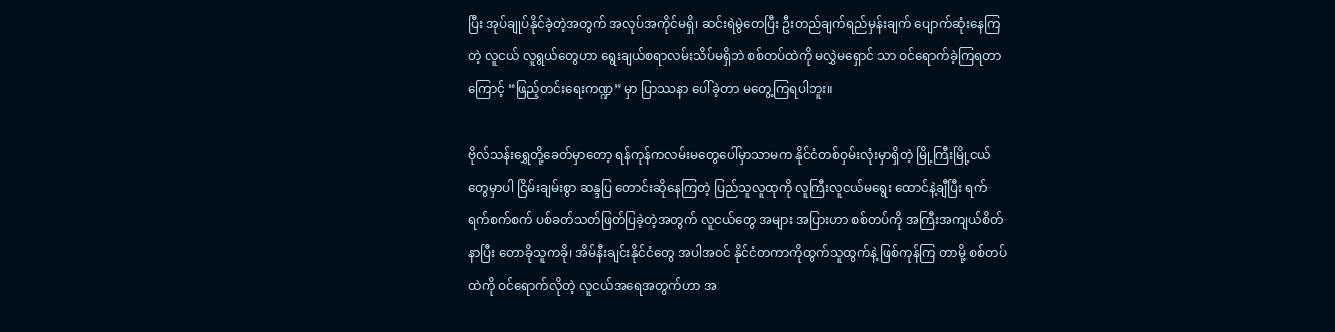ပြီး အုပ်ချုပ်နိုင်ခဲ့တဲ့အတွက် အလုပ်အကိုင်မရှိ၊ ဆင်းရဲမွဲတေပြီး ဦးတည်ချက်ရည်မှန်းချက် ပျောက်ဆုံးနေကြတဲ့ လူငယ် လူရွယ်တွေဟာ ရွေးချယ်စရာလမ်းသိပ်မရှိဘဲ စစ်တပ်ထဲကို မလွှဲမရှောင် သာ ဝင်ရောက်ခဲ့ကြရတာကြောင့် “ဖြည့်တင်းရေးကဏ္ဍ” မှာ ပြာဿနာ ပေါ်ခဲ့တာ မတွေ့ကြရပါဘူး။

ဗိုလ်သန်းရွှေတို့ခေတ်မှာတော့ ရန်ကုန်ကလမ်းမတွေပေါ်မှာသာမက နိုင်ငံတစ်ဝှမ်းလုံးမှာရှိတဲ့ မြို့ကြီးမြို့ငယ်တွေမှာပါ ငြိမ်းချမ်းစွာ ဆန္ဒပြ တောင်းဆိုနေကြတဲ့ ပြည်သူလူထုကို လူကြီးလူငယ်မရွေး ထောင်နဲ့ချီပြီး ရက်ရက်စက်စက် ပစ်ခတ်သတ်ဖြတ်ပြခဲ့တဲ့အတွက် လူငယ်တွေ အများ အပြားဟာ စစ်တပ်ကို အကြီးအကျယ်စိတ်နာပြီး တောခိုသူကခို၊ အိမ်နီးချင်းနိုင်ငံတွေ အပါအဝင် နိုင်ငံတကာကိုထွက်သူထွက်နဲ့ ဖြစ်ကုန်ကြ တာမို့ စစ်တပ်ထဲကို ဝင်ရောက်လိုတဲ့ လူငယ်အရေအတွက်ဟာ အ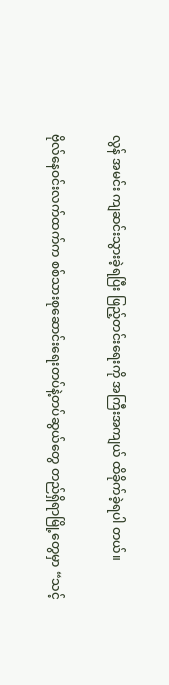လွန် အမင်း ကျဆင်းသွားခဲ့ရပြီး ဖြည့်တင်းရေးကို အကြီးအကျယ် ထိခိုက်ခဲ့ရပါ တယ်။

ဗိုလ်နေဝင်းလက်ထက်က စစ်သားစုဆောင်းရေးတပ်နဲ့တပ်ဆွယ်တွေ တည်ရှိရာမြို့တွေမှာ “သင့်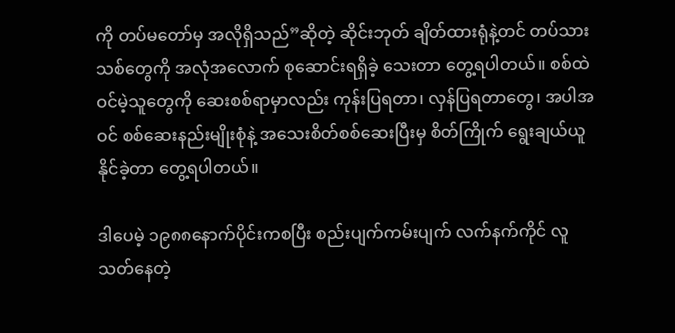ကို တပ်မတော်မှ အလိုရှိသည်”ဆိုတဲ့ ဆိုင်းဘုတ် ချိတ်ထားရုံနဲ့တင် တပ်သားသစ်တွေကို အလုံအလောက် စုဆောင်းရရှိခဲ့ သေးတာ တွေ့ရပါတယ်။ စစ်ထဲဝင်မဲ့သူတွေကို ဆေးစစ်ရာမှာလည်း ကုန်းပြရတာ၊ လှန်ပြရတာတွေ၊ အပါအဝင် စစ်ဆေးနည်းမျိုးစုံနဲ့ အသေးစိတ်စစ်ဆေးပြီးမှ စိတ်ကြိုက် ရွေးချယ်ယူနိုင်ခဲ့တာ တွေ့ရပါတယ်။

ဒါပေမဲ့ ၁၉၈၈နောက်ပိုင်းကစပြီး စည်းပျက်ကမ်းပျက် လက်နက်ကိုင် လူသတ်နေတဲ့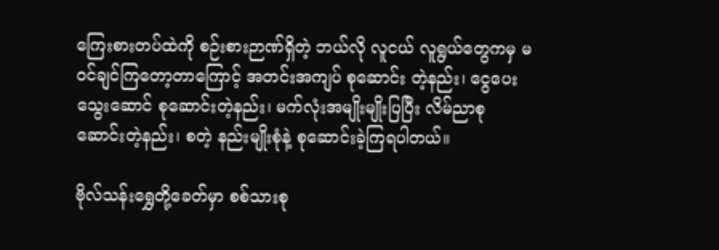ကြေးစားတပ်ထဲကို စဉ်းစားဉာဏ်ရှိတဲ့ ဘယ်လို လူငယ် လူရွယ်တွေကမှ မဝင်ချင်ကြတော့တာကြောင့် အတင်းအကျပ် စုဆောင်း တဲ့နည်း၊ ငွေပေးသွေးဆောင် စုဆောင်းတဲ့နည်း၊ မက်လုံးအမျိုးမျိုးပြပြီး လိမ်ညာစုဆောင်းတဲ့နည်း၊ စတဲ့ နည်းမျိုးစုံနဲ့ စုဆောင်းခဲ့ကြရပါတယ်။

ဗိုလ်သန်းရွှေတို့ခေတ်မှာ စစ်သားစု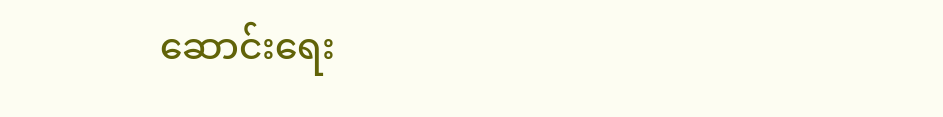ဆောင်းရေး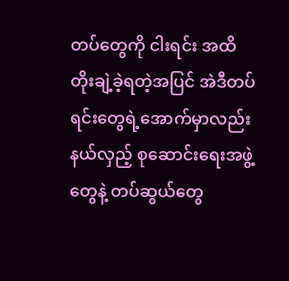တပ်တွေကို ငါးရင်း အထိ တိုးချဲ့ခဲ့ရတဲ့အပြင် အဲဒီတပ်ရင်းတွေရဲ့အောက်မှာလည်း နယ်လှည့် စုဆောင်းရေးအဖွဲ့တွေနဲ့ တပ်ဆွယ်တွေ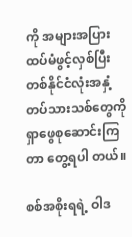ကို အများအပြား ထပ်မံဖွင့်လှစ်ပြီး တစ်နိုင်ငံလုံးအနှံ့ တပ်သားသစ်တွေကို ရှာဖွေစုဆောင်းကြတာ တွေ့ရပါ တယ်။

စစ်အစိုးရရဲ့ ဝါဒ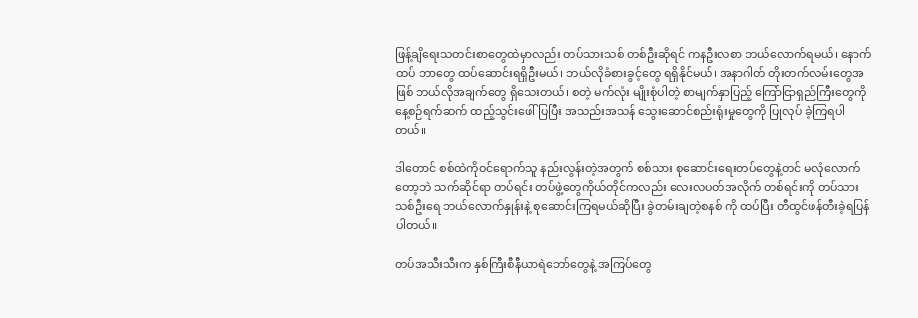ဖြန့်ချိရေးသတင်းစာတွေထဲမှာလည်း တပ်သားသစ် တစ်ဦးဆိုရင် ကနဦးလစာ ဘယ်လောက်ရမယ်၊ နောက်ထပ် ဘာတွေ ထပ်ဆောင်းရရှိဦးမယ်၊ ဘယ်လိုခံစားခွင့်တွေ ရရှိနိုင်မယ်၊ အနာဂါတ် တိုးတက်လမ်းတွေအဖြစ် ဘယ်လိုအချက်တွေ ရှိသေးတယ်၊ စတဲ့ မက်လုံး မျိုးစုံပါတဲ့ စာမျက်နှာပြည့် ကြော်ငြာရှည်ကြီးတွေကို နေ့စဉ်ရက်ဆက် ထည့်သွင်းဖေါ်ပြပြီး အသည်းအသန် သွေးဆောင်စည်းရုံးမှုတွေကို ပြုလုပ် ခဲ့ကြရပါတယ်။

ဒါတောင် စစ်ထဲကိုဝင်ရောက်သူ နည်းလွန်းတဲ့အတွက် စစ်သား စုဆောင်းရေးတပ်တွေနဲ့တင် မလုံလောက်တော့ဘဲ သက်ဆိုင်ရာ တပ်ရင်း တပ်ဖွဲ့တွေကိုယ်တိုင်ကလည်း လေးလပတ်အလိုက် တစ်ရင်းကို တပ်သား သစ်ဦးရေ ဘယ်လောက်နှုန်းနဲ့ စုဆောင်းကြရမယ်ဆိုပြီး ခွဲတမ်းချတဲ့စနစ် ကို ထပ်ပြီး တီထွင်ဖန်တီးခဲ့ရပြန်ပါတယ်။

တပ်အသီးသီးက နှစ်ကြီးစီနီယာရဲဘော်တွေနဲ့ အကြပ်တွေ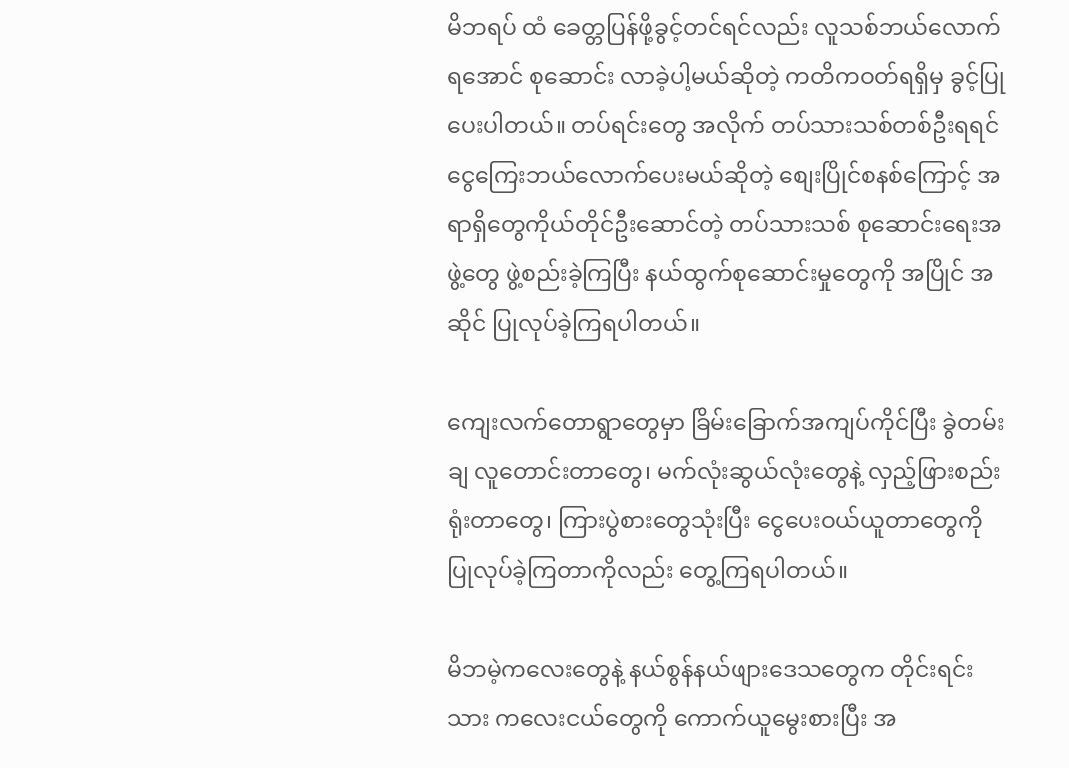မိဘရပ် ထံ ခေတ္တပြန်ဖို့ခွင့်တင်ရင်လည်း လူသစ်ဘယ်လောက်ရ‌အောင် စုဆောင်း လာခဲ့ပါ့မယ်ဆိုတဲ့ ကတိကဝတ်ရရှိမှ ခွင့်ပြုပေးပါတယ်။ တပ်ရင်းတွေ အလိုက် တပ်သားသစ်တစ်ဦးရရင် ငွေကြေးဘယ်လောက်ပေးမယ်ဆိုတဲ့ စျေးပြိုင်စနစ်ကြောင့် အရာရှိတွေကိုယ်တိုင်ဦးဆောင်တဲ့ တပ်သားသစ် စုဆောင်းရေးအဖွဲ့တွေ ဖွဲ့စည်းခဲ့ကြပြီး နယ်ထွက်စုဆောင်းမှုတွေကို အပြိုင် အဆိုင် ပြုလုပ်ခဲ့ကြရပါတယ်။

ကျေးလက်တောရွာတွေမှာ ခြိမ်းခြောက်အကျပ်ကိုင်ပြီး ခွဲတမ်းချ လူတောင်းတာတွေ၊ မက်လုံးဆွယ်လုံးတွေနဲ့ လှည့်ဖြားစည်းရုံးတာတွေ၊ ကြားပွဲစားတွေသုံးပြီး ငွေပေးဝယ်ယူတာတွေကို ပြုလုပ်ခဲ့ကြတာကိုလည်း တွေ့ကြရပါတယ်။

မိဘမဲ့ကလေးတွေနဲ့ နယ်စွန်နယ်ဖျားဒေသတွေက တိုင်းရင်းသား ကလေးငယ်တွေကို ကောက်ယူမွေးစားပြီး အ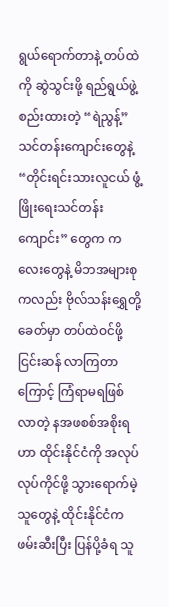ရွယ်ရောက်တာနဲ့ တပ်ထဲကို ဆွဲသွင်းဖို့ ရည်ရွယ်ဖွဲ့စည်းထားတဲ့ “ရဲညွန့်” သင်တန်းကျောင်းတွေနဲ့ “တိုင်းရင်းသားလူငယ် ဖွံ့ဖြိုး‌ရေးသင်တန်းကျောင်း” တွေက ကလေးတွေနဲ့ မိဘအများစုကလည်း ဗိုလ်သန်းရွှေတို့ခေတ်မှာ တပ်ထဲဝင်ဖို့ ငြင်းဆန် လာကြတာကြောင့် ကြံရာမရဖြစ်လာတဲ့ နအဖစစ်အစိုးရဟာ ထိုင်းနိုင်ငံကို အလုပ်လုပ်ကိုင်ဖို့ သွားရောက်မဲ့သူတွေနဲ့ ထိုင်းနိုင်ငံကဖမ်းဆီးပြီး ပြန်ပို့ခံရ သူ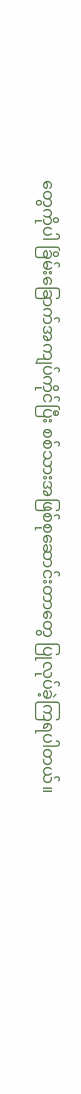တွေကိုပါ ခြိမ်းခြောက်အကျပ်ကိုင်ပြီး စစ်သားအဖြစ်စုဆောင်းတာတွေ ပြုလုပ်ခဲ့ကြရပါတယ်။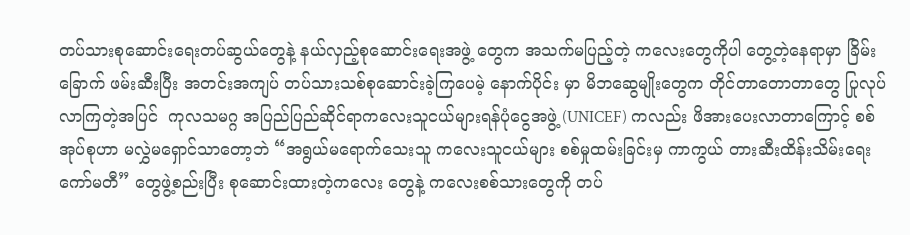တပ်သားစုဆောင်းရေးတပ်ဆွယ်တွေနဲ့ နယ်လှည့်စုဆောင်းရေးအဖွဲ့ တွေက အသက်မပြည့်တဲ့ ကလေးတွေကိုပါ တွေ့တဲ့နေရာမှာ ခြိမ်းခြောက် ဖမ်းဆီးပြီး အတင်းအကျပ် တပ်သားသစ်စုဆောင်းခဲ့ကြပေမဲ့ နောက်ပိုင်း မှာ မိဘဆွေမျိုးတွေက တိုင်တာတောတာတွေ ပြုလုပ်လာကြတဲ့အပြင်  ကုလသမဂ္ဂ အပြည်ပြည်ဆိုင်ရာကလေးသူငယ်များရန်ပုံငွေအဖွဲ့ (UNICEF) ကလည်း ဖိအားပေးလာတာကြောင့် စစ်အုပ်စုဟာ မလွှဲမရှောင်သာတော့ဘဲ “အရွယ်မရောက်သေးသူ ကလေးသူငယ်များ စစ်မှုထမ်းခြင်းမှ ကာကွယ် တားဆီးထိန်းသိမ်းရေးကော်မတီ” တွေဖွဲ့စည်းပြီး စုဆောင်းထားတဲ့ကလေး တွေနဲ့ ကလေးစစ်သားတွေကို တပ်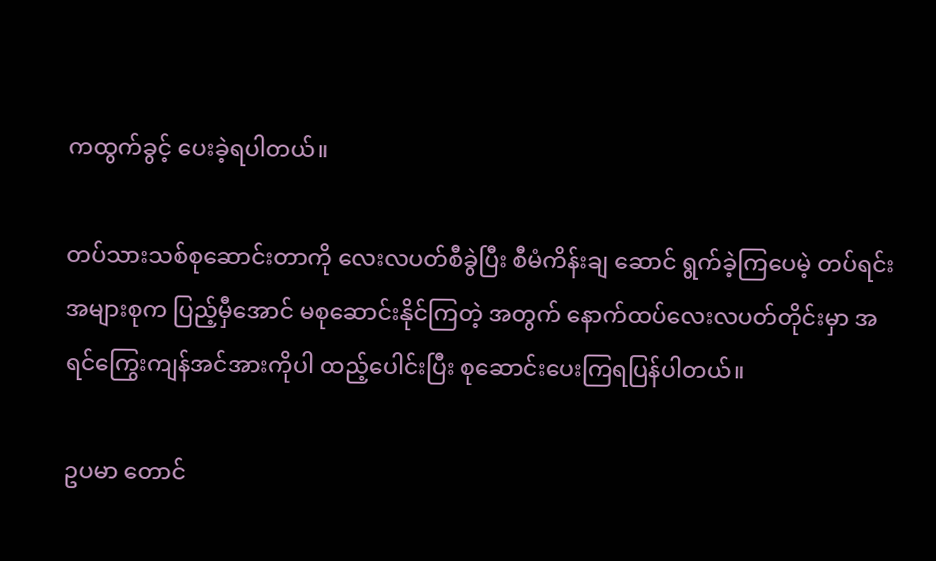ကထွက်ခွင့် ပေးခဲ့ရပါတယ်။

တပ်သားသစ်စုဆောင်းတာကို လေးလပတ်စီခွဲပြီး စီမံကိန်းချ ဆောင် ရွက်ခဲ့ကြပေမဲ့ တပ်ရင်းအများစုက ပြည့်မှီအောင် မစုဆောင်းနိုင်ကြတဲ့ အတွက် နောက်ထပ်လေးလပတ်တိုင်းမှာ အရင်ကြွေးကျန်အင်အားကိုပါ ထည့်ပေါင်းပြီး စုဆောင်းပေးကြရပြန်ပါတယ်။

ဥပမာ တောင်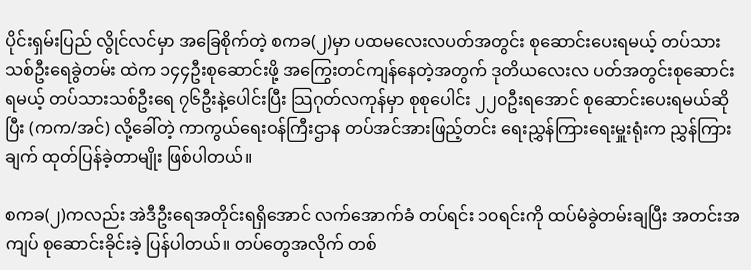ပိုင်းရှမ်းပြည် လွိုင်လင်မှာ အခြေစိုက်တဲ့ စကခ(၂)မှာ ပထမလေးလပတ်အတွင်း စုဆောင်းပေးရမယ့် တပ်သားသစ်ဦးရေခွဲတမ်း ထဲက ၁၄၄ဦးစုဆောင်းဖို့ အကြွေးတင်ကျန်နေတဲ့အတွက် ဒုတိယလေးလ ပတ်အတွင်းစုဆောင်းရမယ့် တပ်သားသစ်ဦးရေ ၇၆ဦးနဲ့ပေါင်းပြီး သြဂုတ်လကုန်မှာ စုစုပေါင်း ၂၂၀ဦးရအောင် စုဆောင်းပေးရမယ်ဆိုပြီး (ကက/အင်) လို့ခေါ်တဲ့ ကာကွယ်ရေးဝန်ကြီးဌာန တပ်အင်အားဖြည့်တင်း ရေးညွှန်ကြားရေးမှူးရုံးက ညွှန်ကြားချက် ထုတ်ပြန်ခဲ့တာမျိုး ဖြစ်ပါတယ်။

စကခ(၂)ကလည်း အဲဒီဦးရေအတိုင်းရရှိအောင် လက်အောက်ခံ တပ်ရင်း ၁၀ရင်းကို ထပ်မံခွဲတမ်းချပြီး အတင်းအကျပ် စုဆောင်းခိုင်းခဲ့ ပြန်ပါတယ်။ တပ်တွေအလိုက် တစ်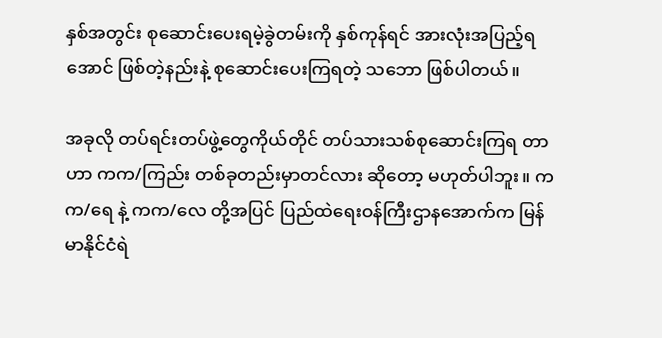နှစ်အတွင်း စုဆောင်းပေးရမဲ့ခွဲတမ်းကို နှစ်ကုန်ရင် အားလုံးအပြည့်ရအောင် ဖြစ်တဲ့နည်းနဲ့ စုဆောင်းပေးကြရတဲ့ သဘော ဖြစ်ပါတယ်။

အခုလို တပ်ရင်းတပ်ဖွဲ့တွေကိုယ်တိုင် တပ်သားသစ်စုဆောင်းကြရ တာဟာ ကက/ကြည်း တစ်ခုတည်းမှာတင်လား ဆိုတော့ မဟုတ်ပါဘူး။ ကက/ရေ နဲ့ ကက/လေ တို့အပြင် ပြည်ထဲရေးဝန်ကြီးဌာနအောက်က မြန်မာနိုင်ငံရဲ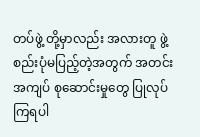တပ်ဖွဲ့ တို့မှာလည်း အလားတူ ဖွဲ့စည်းပုံမပြည့်တဲ့အတွက် အတင်းအကျပ် စုဆောင်းမှုတွေ ပြုလုပ်ကြရပါ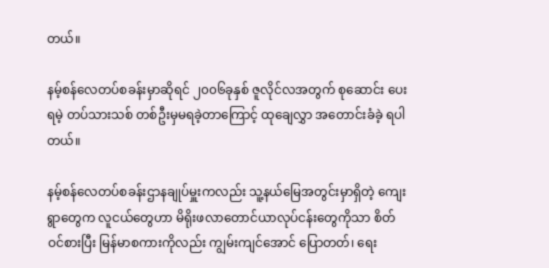တယ်။

နမ့်စန်လေတပ်စခန်းမှာဆိုရင် ၂၀၀၆ခုနှစ် ဇူလိုင်လအတွက် စုဆောင်း ပေးရမဲ့ တပ်သားသစ် တစ်ဦးမှမရခဲ့တာကြောင့် ထုချေလွှာ အတောင်းခံခဲ့ ရပါတယ်။

နမ့်စန်လေတပ်စခန်းဌာနချုပ်မှူးကလည်း သူ့နယ်မြေအတွင်းမှာရှိတဲ့ ကျေးရွာတွေက လူငယ်တွေဟာ မိရိုးဖလာတောင်ယာလုပ်ငန်းတွေကိုသာ စိတ်ဝင်စားပြီး မြန်မာစကားကိုလည်း ကျွမ်းကျင်အောင် ပြောတတ်၊ ရေး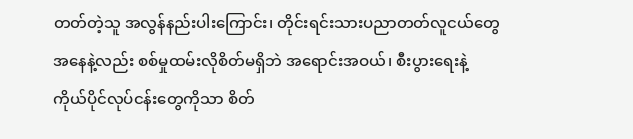တတ်တဲ့သူ အလွန်နည်းပါးကြောင်း၊ တိုင်းရင်းသားပညာတတ်လူငယ်တွေ အနေနဲ့လည်း စစ်မှုထမ်းလိုစိတ်မရှိဘဲ အရောင်းအဝယ်၊ စီးပွားရေးနဲ့ ကိုယ်ပိုင်လုပ်ငန်းတွေကိုသာ စိတ်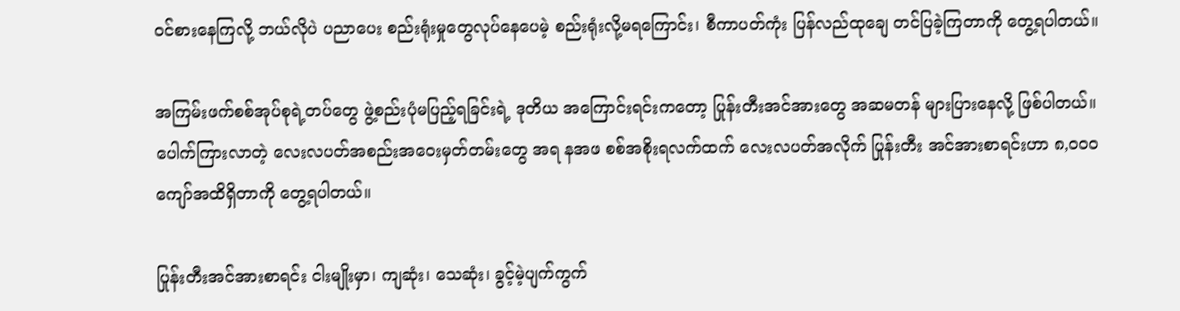ဝင်စားနေကြလို့ ဘယ်လိုပဲ ပညာပေး စည်းရုံးမှုတွေလုပ်နေပေမဲ့ စည်းရုံးလို့မရကြောင်း၊ စီကာပတ်ကုံး ပြန်လည်ထုချေ တင်ပြခဲ့ကြတာကို တွေ့ရပါတယ်။

အကြမ်းဖက်စစ်အုပ်စုရဲ့တပ်တွေ ဖွဲ့စည်းပုံမပြည့်ရခြင်းရဲ့ ဒုတိယ အကြောင်းရင်းကတော့ ပြုန်းတီးအင်အားတွေ အဆမတန် များပြားနေလို့ ဖြစ်ပါတယ်။ ပေါက်ကြားလာတဲ့ လေးလပတ်အစည်းအဝေးမှတ်တမ်းတွေ အရ နအဖ စစ်အစိုးရလက်ထက် လေးလပတ်အလိုက် ပြုန်းတီး အင်အားစာရင်းဟာ ၈,၀၀၀ကျော်အထိရှိတာကို တွေ့ရပါတယ်။

ပြုန်းတီးအင်အားစာရင်း ငါးမျိုးမှာ၊ ကျဆုံး၊ သေဆုံး၊ ခွင့်မဲ့ပျက်ကွက်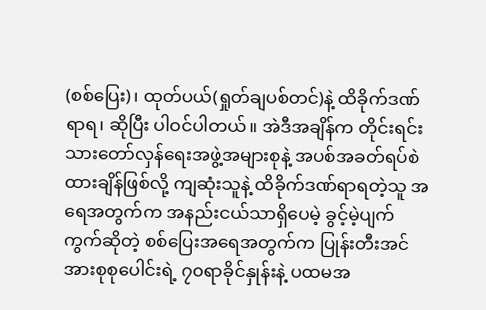(စစ်ပြေး)၊ ထုတ်ပယ်(ရှုတ်ချပစ်တင်)နဲ့ ထိခိုက်ဒဏ်ရာရ၊ ဆိုပြီး ပါဝင်ပါတယ်။ အဲဒီအချိန်က တိုင်းရင်းသားတော်လှန်ရေးအဖွဲ့အများစုနဲ့ အပစ်အခတ်ရပ်စဲ ထားချိန်ဖြစ်လို့ ကျဆုံးသူနဲ့ ထိခိုက်ဒဏ်ရာရတဲ့သူ အရေအတွက်က အနည်းငယ်သာရှိပေမဲ့ ခွင့်မဲ့ပျက်ကွက်ဆိုတဲ့ စစ်ပြေးအရေအတွက်က ပြုန်းတီးအင်အားစုစုပေါင်းရဲ့ ၇၀ရာခိုင်နှုန်းနဲ့ ပထမအ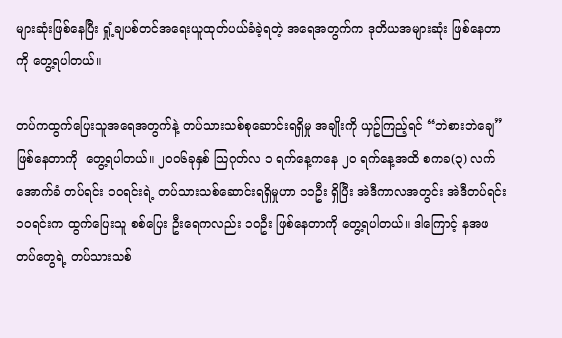များဆုံးဖြစ်နေပြီး ရှုံ့ချပစ်တင်အရေးယူထုတ်ပယ်ခံခဲ့ရတဲ့ အရေအတွက်က ဒုတိယအများဆုံး ဖြစ်နေတာကို တွေ့ရပါတယ်။

တပ်ကထွက်ပြေးသူအရေအတွက်နဲ့ တပ်သားသစ်စုဆောင်းရရှိမှု အချိုးကို ယှဥ်ကြည့်ရင် “ဘဲစားဘဲချေ” ဖြစ်နေတာကို  တွေ့ရပါတယ်။ ၂၀၀၆ခုနှစ် သြဂုတ်လ ၁ ရက်နေ့ကနေ ၂၀ ရက်နေ့အထိ စကခ(၃) လက်အောက်ခံ တပ်ရင်း ၁၀ရင်းရဲ့ တပ်သားသစ်ဆောင်းရရှိမှုဟာ ၁၁ဦး ရှိပြီး အဲဒီကာလအတွင်း အဲဒီတပ်ရင်း ၁၀ရင်းက ထွက်ပြေးသူ စစ်ပြေး ဦးရေကလည်း ၁၀ဦး ဖြစ်နေတာကို တွေ့ရပါတယ်။ ဒါကြောင့် နအဖ တပ်တွေရဲ့ တပ်သားသစ်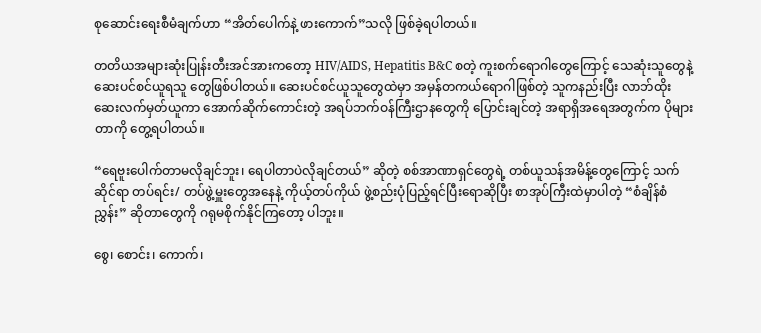စုဆောင်းရေးစီမံချက်ဟာ “အိတ်ပေါက်နဲ့ ဖားကောက်”သလို ဖြစ်ခဲ့ရပါတယ်။

တတိယအများဆုံးပြုန်းတီးအင်အားကတော့ HIV/AIDS, Hepatitis B&C စတဲ့ ကူးစက်ရောဂါတွေကြောင့် သေဆုံးသူတွေနဲ့ ဆေးပင်စင်ယူရသူ တွေဖြစ်ပါတယ်။ ဆေးပင်စင်ယူသူတွေထဲမှာ အမှန်တကယ်ရောဂါဖြစ်တဲ့ သူကနည်းပြီး လာဘ်ထိုး ဆေးလက်မှတ်ယူကာ အောက်ဆိုက်ကောင်းတဲ့ အရပ်ဘက်ဝန်ကြီးဌာနတွေကို ပြောင်းချင်တဲ့ အရာရှိအရေအတွက်က ပိုများတာကို တွေ့ရပါတယ်။

“ရေဗူးပေါက်တာမလိုချင်ဘူး၊ ရေပါတာပဲလိုချင်တယ်” ဆိုတဲ့ စစ်အာဏာရှင်တွေရဲ့ တစ်ယူသန်အမိန့်တွေကြောင့် သက်ဆိုင်ရာ တပ်ရင်း/ တပ်ဖွဲ့မှူးတွေအနေနဲ့ ကိုယ့်တပ်ကိုယ် ဖွဲ့စည်းပုံပြည့်ရင်ပြီးရောဆိုပြီး စာအုပ်ကြီးထဲမှာပါတဲ့ “စံချိန်စံညွှန်း” ဆိုတာတွေကို ဂရုမစိုက်နိုင်ကြတော့ ပါဘူး။

စွေ၊ စောင်း၊ ကောက်၊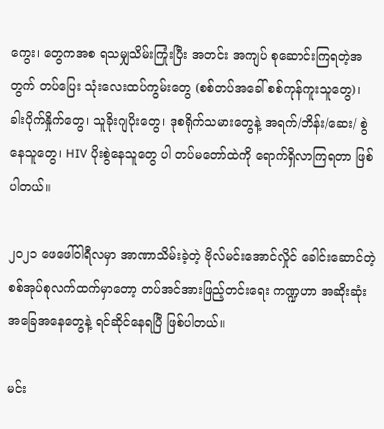ကွေး၊ တွေကအစ ရသမျှသိမ်းကြုံးပြီး အတင်း အကျပ် စုဆောင်းကြရတဲ့အတွက် တပ်ပြေး သုံးလေးထပ်ကွမ်းတွေ (စစ်တပ်အခေါ် စစ်ကုန်ကူးသူတွေ)၊  ခါးပိုက်နှိုက်တွေ၊ သူခိုးဂျပိုးတွေ၊ ဒုစရိုက်သမားတွေနဲ့ ‌အရက်/ဘိန်း/ဆေး/ စွဲနေသူတွေ၊ HIV ပိုးစွဲနေသူတွေ ပါ တပ်မတော်ထဲကို ရောက်ရှိလာကြရတာ ဖြစ်ပါတယ်။

၂၀၂၁ ဖေဖေါ်ဝါရီလမှာ အာဏာသိမ်းခဲ့တဲ့ ဗိုလ်မင်းအောင်လှိုင် ခေါင်းဆောင်တဲ့ စစ်အုပ်စုလက်ထက်မှာတော့ တပ်အင်အားဖြည့်တင်းရေး ကဏ္ဍဟာ အဆိုးဆုံးအခြေအနေတွေနဲ့ ရင်ဆိုင်နေရပြီ ဖြစ်ပါတယ်။

မင်း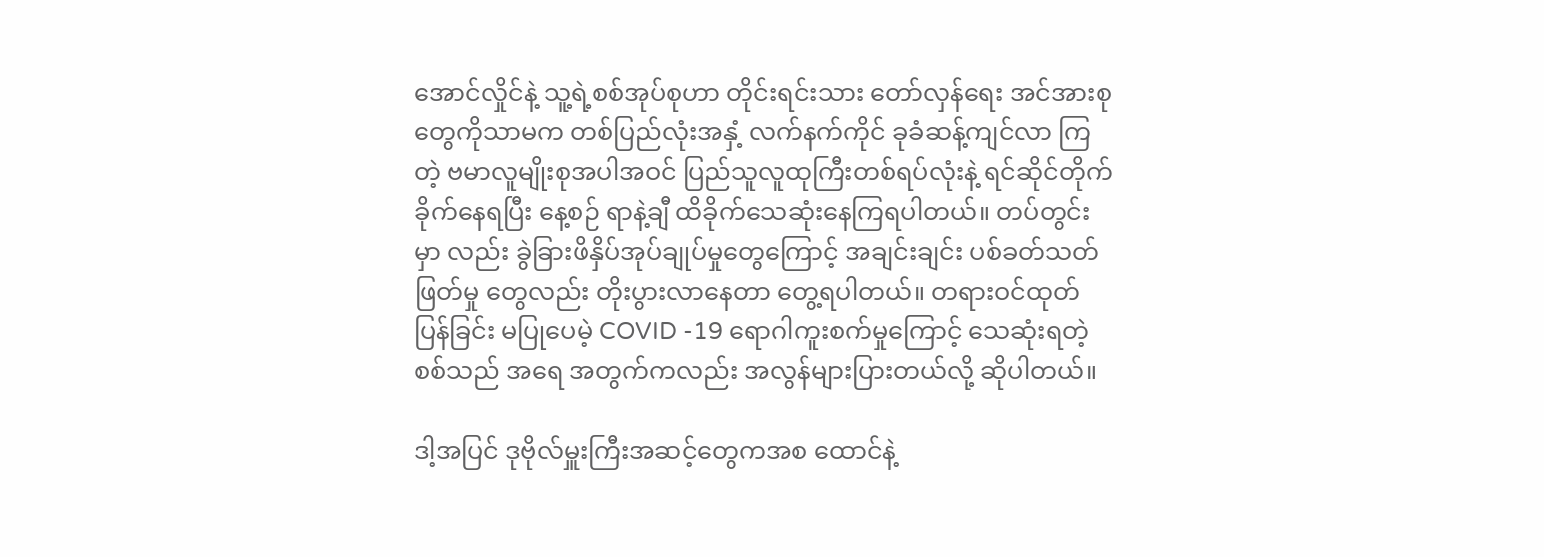အောင်လှိုင်နဲ့ သူ့ရဲ့စစ်အုပ်စုဟာ တိုင်းရင်းသား တော်လှန်‌ရေး အင်အားစုတွေကိုသာမက တစ်ပြည်လုံးအနှံ့ လက်နက်ကိုင် ခုခံဆန့်ကျင်လာ ကြတဲ့ ဗမာလူမျိုးစုအပါအဝင် ပြည်သူလူထုကြီးတစ်ရပ်လုံးနဲ့ ရင်ဆိုင်တိုက် ခိုက်နေရပြီး နေ့စဉ် ရာနဲ့ချီ ထိခိုက်သေဆုံးနေကြရပါတယ်။ တပ်တွင်းမှာ လည်း ခွဲခြားဖိနှိပ်အုပ်ချုပ်မှုတွေကြောင့် အချင်းချင်း ပစ်ခတ်သတ်ဖြတ်မှု တွေလည်း တိုးပွားလာနေတာ တွေ့ရပါတယ်။ တရားဝင်ထုတ်ပြန်ခြင်း မပြုပေမဲ့ COVID -19 ရောဂါကူးစက်မှုကြောင့် သေဆုံးရတဲ့စစ်သည် အရေ အတွက်ကလည်း အလွန်များပြားတယ်လို့ ဆိုပါတယ်။

ဒါ့အပြင် ဒုဗိုလ်မှူးကြီးအဆင့်တွေကအစ ထောင်နဲ့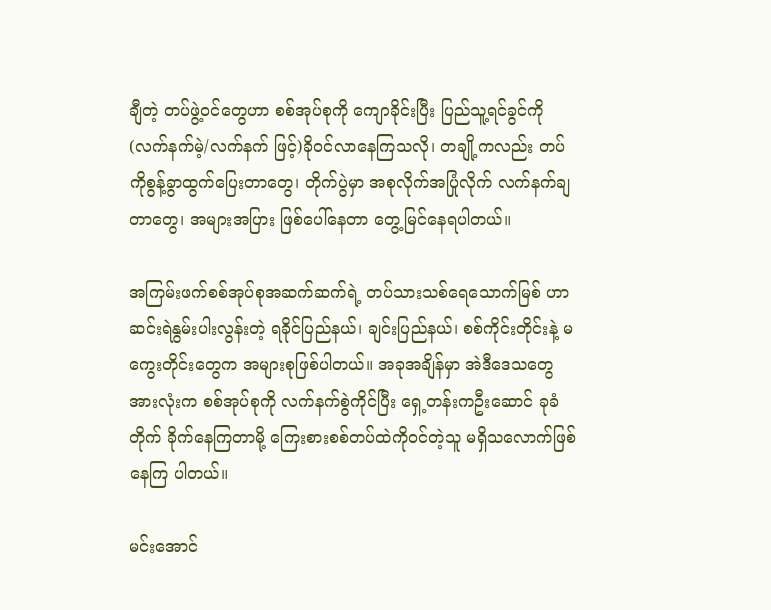ချီတဲ့ တပ်ဖွဲ့ဝင်တွေဟာ စစ်အုပ်စုကို ကျောခိုင်းပြီး ပြည်သူ့ရင်ခွင်ကို (လက်နက်မဲ့/လက်နက် ဖြင့်)ခိုဝင်လာနေကြသလို၊ တချို့ကလည်း တပ်ကိုစွန့်ခွာထွက်ပြေးတာတွေ၊ တိုက်ပွဲမှာ အစုလိုက်အပြုံလိုက် လက်နက်ချတာတွေ၊ အများအပြား ဖြစ်ပေါ်နေတာ တွေ့မြင်နေရပါတယ်။

အကြမ်းဖက်စစ်အုပ်စုအဆက်ဆက်ရဲ့ တပ်သားသစ်ရေသောက်မြစ် ဟာ ဆင်းရဲနွမ်းပါးလွန်းတဲ့ ရခိုင်ပြည်နယ်၊ ချင်းပြည်နယ်၊ စစ်ကိုင်းတိုင်းနဲ့ မကွေးတိုင်းတွေက အများစုဖြစ်ပါတယ်။ အခုအချိန်မှာ အဲဒီဒေသတွေ အားလုံးက စစ်အုပ်စုကို လက်နက်စွဲကိုင်ပြီး ရှေ့တန်းကဦးဆောင် ခုခံတိုက် ခိုက်နေကြတာမို့ ကြေးစားစစ်တပ်ထဲကိုဝင်တဲ့သူ မရှိသလောက်ဖြစ်နေကြ ပါတယ်။

မင်းအောင်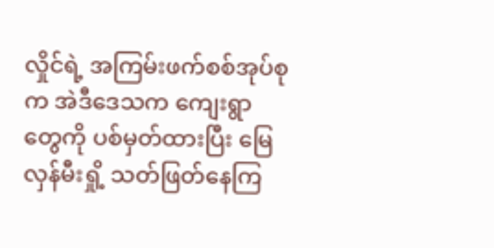လှိုင်ရဲ့ အကြမ်းဖက်စစ်အုပ်စုက အဲဒီဒေသက ကျေးရွာ တွေကို ပစ်မှတ်ထားပြီး မြေလှန်မီးရှို့ သတ်ဖြတ်နေကြ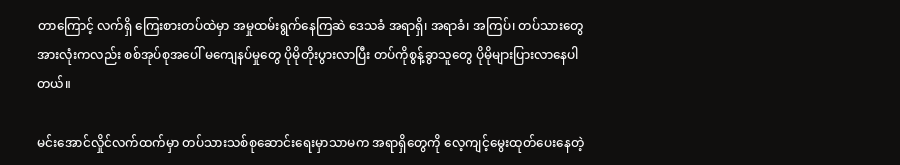တာကြောင့် လက်ရှိ ကြေးစားတပ်ထဲမှာ အမှုထမ်းရွက်နေကြဆဲ ဒေသခံ အရာရှိ၊ အရာခံ၊ အကြပ်၊ တပ်သားတွေအားလုံးကလည်း စစ်အုပ်စုအပေါ် မကျေနပ်မှုတွေ ပိုမိုတိုးပွားလာပြီး တပ်ကိုစွန့်ခွာသူတွေ ပိုမိုများပြားလာနေပါတယ်။

မင်းအောင်လှိုင်လက်ထက်မှာ တပ်သားသစ်စုဆောင်းရေးမှာသာမက အရာရှိတွေကို လေ့ကျင့်မွေးထုတ်ပေးနေတဲ့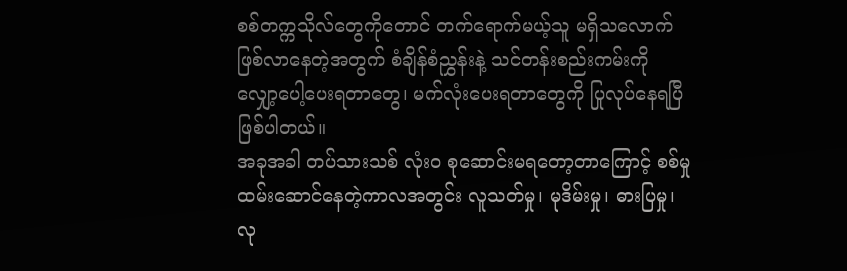စစ်တက္ကသိုလ်တွေကိုတောင် တက်ရောက်မယ့်သူ မရှိသလောက်ဖြစ်လာနေတဲ့အတွက် စံချိန်စံညွှန်းနဲ့ သင်တန်းစည်းကမ်းကို လျှော့ပေါ့ပေးရတာတွေ၊ မက်လုံးပေးရတာတွေကို ပြုလုပ်နေရပြီ ဖြစ်ပါတယ်။
အခုအခါ တပ်သားသစ် လုံးဝ စုဆောင်းမရတော့တာကြောင့် စစ်မှု ထမ်းဆောင်နေတဲ့ကာလအတွင်း လူသတ်မှု၊ မုဒိမ်းမှု၊ ဓားပြမှု၊ လု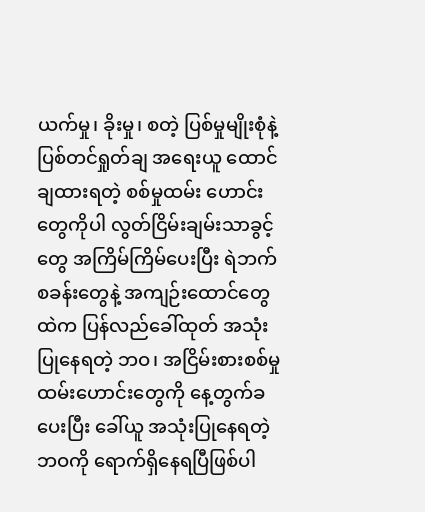ယက်မှု၊ ခိုးမှု၊ စတဲ့ ပြစ်မှုမျိုးစုံနဲ့ ပြစ်တင်ရှုတ်ချ အရေးယူ ထောင်ချထားရတဲ့ စစ်မှုထမ်း ဟောင်းတွေကိုပါ လွတ်ငြိမ်းချမ်းသာခွင့်တွေ အကြိမ်ကြိမ်ပေးပြီး ရဲဘက် စခန်းတွေနဲ့ အကျဉ်းထောင်တွေထဲက ပြန်လည်ခေါ်ထုတ် အသုံးပြုနေရတဲ့ ဘဝ၊ အငြိမ်းစားစစ်မှုထမ်းဟောင်းတွေကို နေ့တွက်ခပေးပြီး ခေါ်ယူ အသုံးပြုနေရတဲ့ဘဝကို ရောက်ရှိနေရပြီဖြစ်ပါ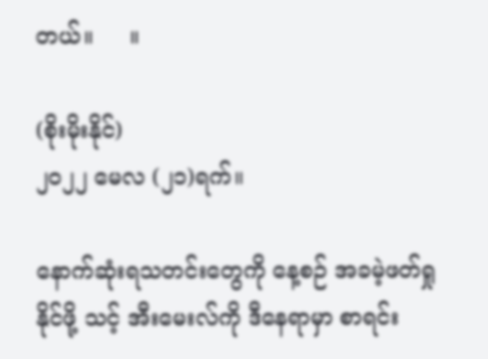တယ်။     ။

(စိုးမိုးနိုင်)
၂၀၂၂ မေလ (၂၁)ရက်။

နောက်ဆုံးရသတင်းတွေကို နေ့စဉ် အခမဲ့ဖတ်ရှုနိုင်ဖို့ သင့် အီးမေးလ်ကို ဒီနေရာမှာ စာရင်း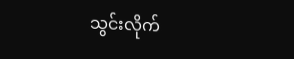သွင်းလိုက်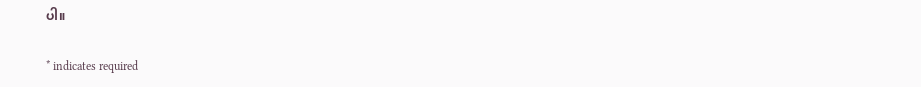ပါ။

* indicates required